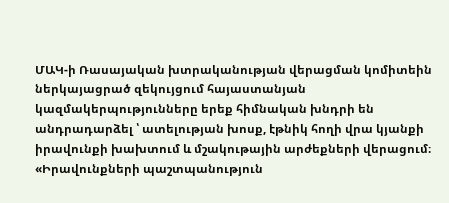ՄԱԿ-ի Ռասայական խտրականության վերացման կոմիտեին ներկայացրած զեկույցում հայաստանյան կազմակերպությունները երեք հիմնական խնդրի են անդրադարձել ՝ ատելության խոսք, էթնիկ հողի վրա կյանքի իրավունքի խախտում և մշակութային արժեքների վերացում։ «Իրավունքների պաշտպանություն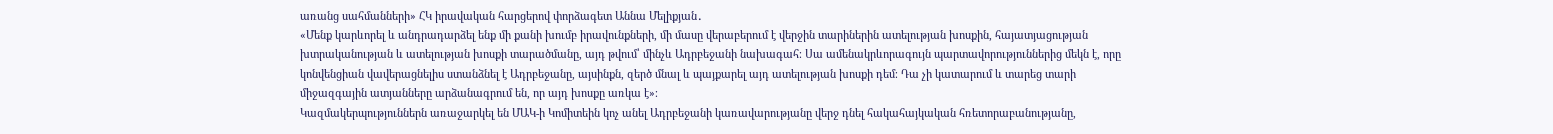առանց սահմանների» ՀԿ իրավական հարցերով փորձագետ Աննա Մելիքյան․
«Մենք կարևորել և անդրադարձել ենք մի քանի խումբ իրավունքների, մի մասը վերաբերում է վերջին տարիներին ատելության խոսքին, հայատյացության խտրականության և ատելության խոսքի տարածմանը, այդ թվում՝ մինչև Ադրբեջանի նախագահ։ Սա ամենակրևորագույն պարտավորություններից մեկն է, որը կոնվենցիան վավերացնելիս ստանձնել է Ադրբեջանը, այսինքն, զերծ մնալ և պայքարել այդ ատելության խոսքի դեմ։ Դա չի կատարում և տարեց տարի միջազգային ատյանները արձանագրում են, որ այդ խոսքը առկա է»։
Կազմակերպություններն առաջարկել են ՄԱԿ-ի Կոմիտեին կոչ անել Ադրբեջանի կառավարությանը վերջ դնել հակահայկական հռետորաբանությանը,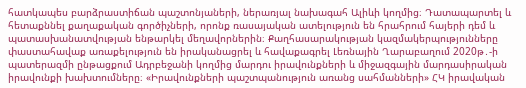հատկապես բարձրաստիճան պաշտոնյաների, ներառյալ նախագահ Ալիևի կողմից։ Դատապարտել և հետաքննել քաղաքական գործիչների, որոնք ռասայական ատելություն են հրահրում հայերի դեմ և պատասխանատվության ենթարկել մեղավորներին։ Քաղհասարակության կազմակերպությունները փաստահավաք առաքելություն են իրականացրել և հավաքագրել Լեռնային Ղարաբաղում 2020թ․-ի պատերազմի ընթացքում Ադրբեջանի կողմից մարդու իրավունքների և միջազգային մարդասիրական իրավունքի խախտումները։ «Իրավունքների պաշտպանություն առանց սահմանների» ՀԿ իրավական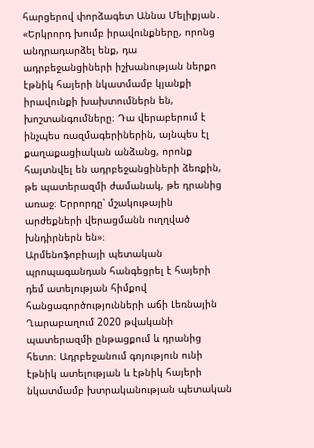հարցերով փորձագետ Աննա Մելիքյան․
«Երկրորդ խումբ իրավունքները, որոնց անդրադարձել ենք, դա ադրբեջանցիների իշխանության ներքո էթնիկ հայերի նկատմամբ կյանքի իրավունքի խախտումներն են, խոշտանգումները։ Դա վերաբերում է ինչպես ռազմագերիներին, այնպես էլ քաղաքացիական անձանց, որոնք հայտնվել են ադրբեջանցիների ձեռքին, թե պատերազմի ժամանակ, թե դրանից առաջ։ Երրորդը՝ մշակութային արժեքների վերացմանն ուղղված խնդիրներն են»։
Արմենոֆոբիայի պետական պրոպագանդան հանգեցրել է հայերի դեմ ատելության հիմքով հանցագործությունների աճի Լեռնային Ղարաբաղում 2020 թվականի պատերազմի ընթացքում և դրանից հետո։ Ադրբեջանում գոյություն ունի էթնիկ ատելության և էթնիկ հայերի նկատմամբ խտրականության պետական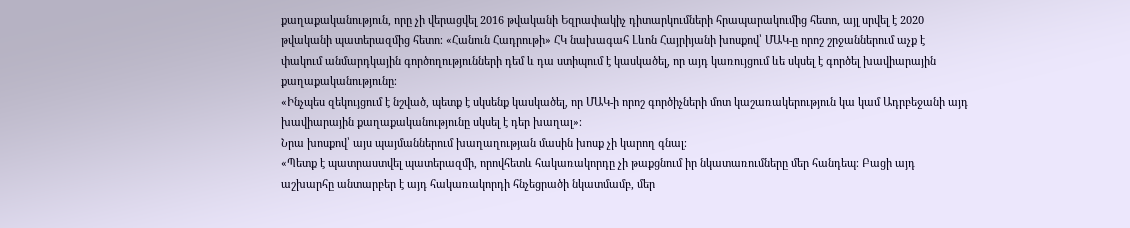քաղաքականություն, որը չի վերացվել 2016 թվականի Եզրափակիչ դիտարկումների հրապարակումից հետո, այլ սրվել է 2020 թվականի պատերազմից հետո։ «Հանուն Հադրութի» ՀԿ նախագահ Լևոն Հայրիյանի խոսքով՝ ՄԱԿ-ը որոշ շրջաններում աչք է փակում անմարդկային գործողությունների դեմ և դա ստիպում է կասկածել, որ այդ կառույցում ևե սկսել է գործել խավիարային քաղաքականությունը։
«Ինչպես զեկույցում է նշված, պետք է սկսենք կասկածել, որ ՄԱԿ-ի որոշ գործիչների մոտ կաշառակերություն կա կամ Ադրբեջանի այդ խավիարային քաղաքականությունը սկսել է դեր խաղալ»։
Նրա խոսքով՝ այս պայմաններում խաղաղության մասին խոսք չի կարող գնալ։
«Պետք է պատրաստվել պատերազմի, որովհետև հակառակորդը չի թաքցնում իր նկատառումները մեր հանդեպ։ Բացի այդ աշխարհը անտարբեր է այդ հակառակորդի հնչեցրածի նկատմամբ, մեր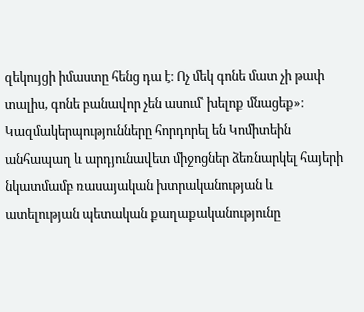զեկույցի իմաստը հենց դա է։ Ոչ մեկ գոնե մատ չի թափ տալիս, գոնե բանավոր չեն ասում՝ խելոք մնացեք»։
Կազմակերպությունները հորդորել են Կոմիտեին անհապաղ և արդյունավետ միջոցներ ձեռնարկել հայերի նկատմամբ ռասայական խտրականության և ատելության պետական քաղաքականությունը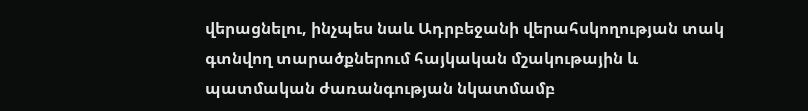վերացնելու, ինչպես նաև Ադրբեջանի վերահսկողության տակ գտնվող տարածքներում հայկական մշակութային և պատմական ժառանգության նկատմամբ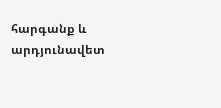հարգանք և արդյունավետ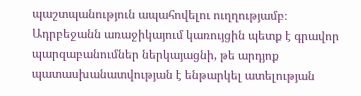պաշտպանություն ապահովելու ուղղությամբ։ Ադրբեջանն առաջիկայում կառույցին պետք է գրավոր պարզաբանումներ ներկայացնի, թե արդյոք պատասխանատվության է ենթարկել ատելության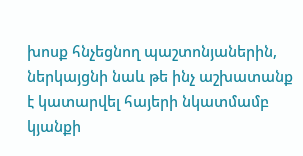խոսք հնչեցնող պաշտոնյաներին, ներկայցնի նաև թե ինչ աշխատանք է կատարվել հայերի նկատմամբ կյանքի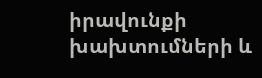իրավունքի խախտումների և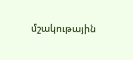մշակութային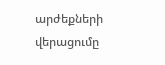արժեքների վերացումը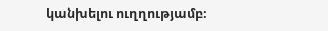կանխելու ուղղությամբ։